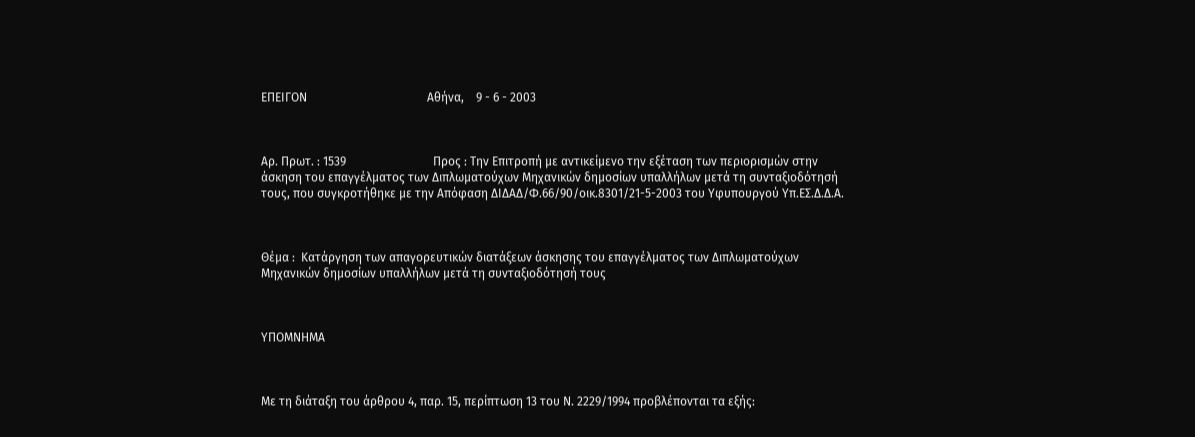ΕΠΕΙΓΟΝ                                        Αθήνα,    9 - 6 - 2003



Αρ. Πρωτ. : 1539                             Προς : Την Επιτροπή με αντικείμενο την εξέταση των περιορισμών στην άσκηση του επαγγέλματος των Διπλωματούχων Μηχανικών δημοσίων υπαλλήλων μετά τη συνταξιοδότησή τους, που συγκροτήθηκε με την Απόφαση ΔΙΔΑΔ/Φ.66/90/οικ.8301/21-5-2003 του Υφυπουργού Υπ.ΕΣ.Δ.Δ.Α.



Θέμα :  Κατάργηση των απαγορευτικών διατάξεων άσκησης του επαγγέλματος των Διπλωματούχων Μηχανικών δημοσίων υπαλλήλων μετά τη συνταξιοδότησή τους



ΥΠΟΜΝΗΜΑ



Με τη διάταξη του άρθρου 4, παρ. 15, περίπτωση 13 του Ν. 2229/1994 προβλέπονται τα εξής: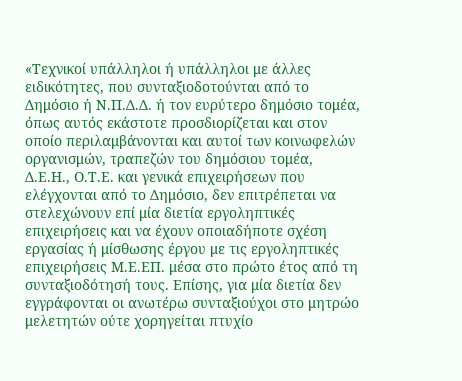«Τεχνικοί υπάλληλοι ή υπάλληλοι με άλλες ειδικότητες, που συνταξιοδοτούνται από το Δημόσιο ή Ν.Π.Δ.Δ. ή τον ευρύτερο δημόσιο τομέα, όπως αυτός εκάστοτε προσδιορίζεται και στον οποίο περιλαμβάνονται και αυτοί των κοινωφελών οργανισμών, τραπεζών του δημόσιου τομέα, Δ.Ε.Η., Ο.Τ.Ε. και γενικά επιχειρήσεων που ελέγχονται από το Δημόσιο, δεν επιτρέπεται να στελεχώνουν επί μία διετία εργοληπτικές επιχειρήσεις και να έχουν οποιαδήποτε σχέση εργασίας ή μίσθωσης έργου με τις εργοληπτικές επιχειρήσεις Μ.Ε.ΕΠ. μέσα στο πρώτο έτος από τη συνταξιοδότησή τους. Επίσης, για μία διετία δεν εγγράφονται οι ανωτέρω συνταξιούχοι στο μητρώο μελετητών ούτε χορηγείται πτυχίο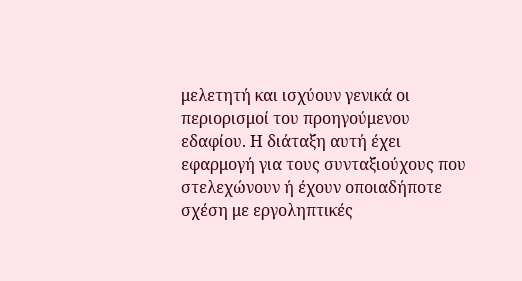μελετητή και ισχύουν γενικά οι περιορισμοί του προηγούμενου εδαφίου. Η διάταξη αυτή έχει εφαρμογή για τους συνταξιούχους που στελεχώνουν ή έχουν οποιαδήποτε σχέση με εργοληπτικές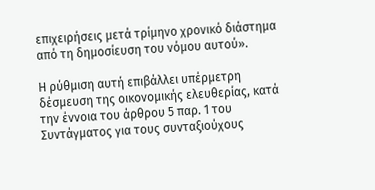επιχειρήσεις μετά τρίμηνο χρονικό διάστημα από τη δημοσίευση του νόμου αυτού».

Η ρύθμιση αυτή επιβάλλει υπέρμετρη δέσμευση της οικονομικής ελευθερίας, κατά την έννοια του άρθρου 5 παρ. 1 του Συντάγματος για τους συνταξιούχους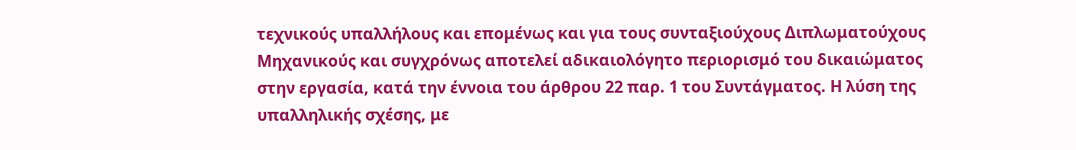τεχνικούς υπαλλήλους και επομένως και για τους συνταξιούχους Διπλωματούχους Μηχανικούς και συγχρόνως αποτελεί αδικαιολόγητο περιορισμό του δικαιώματος στην εργασία, κατά την έννοια του άρθρου 22 παρ. 1 του Συντάγματος. Η λύση της υπαλληλικής σχέσης, με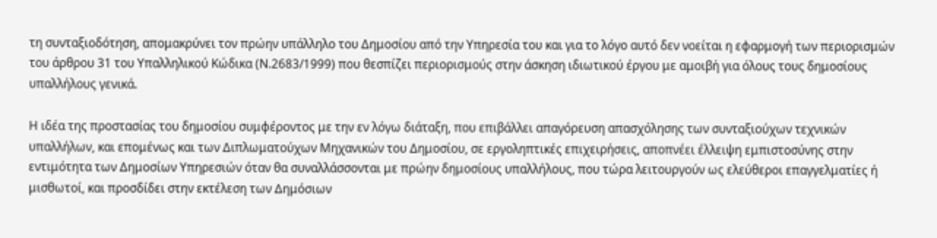τη συνταξιοδότηση, απομακρύνει τον πρώην υπάλληλο του Δημοσίου από την Υπηρεσία του και για το λόγο αυτό δεν νοείται η εφαρμογή των περιορισμών του άρθρου 31 του Υπαλληλικού Κώδικα (Ν.2683/1999) που θεσπίζει περιορισμούς στην άσκηση ιδιωτικού έργου με αμοιβή για όλους τους δημοσίους υπαλλήλους γενικά.

Η ιδέα της προστασίας του δημοσίου συμφέροντος με την εν λόγω διάταξη, που επιβάλλει απαγόρευση απασχόλησης των συνταξιούχων τεχνικών υπαλλήλων, και επομένως και των Διπλωματούχων Μηχανικών του Δημοσίου, σε εργοληπτικές επιχειρήσεις, αποπνέει έλλειψη εμπιστοσύνης στην εντιμότητα των Δημοσίων Υπηρεσιών όταν θα συναλλάσσονται με πρώην δημοσίους υπαλλήλους, που τώρα λειτουργούν ως ελεύθεροι επαγγελματίες ή μισθωτοί, και προσδίδει στην εκτέλεση των Δημόσιων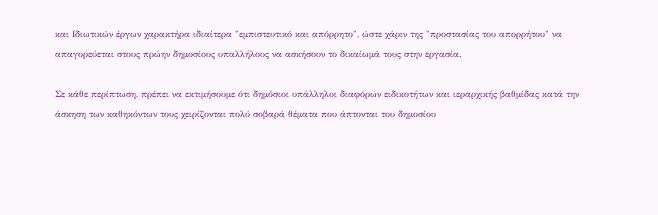και Ιδιωτικών έργων χαρακτήρα ιδιαίτερα "εμπιστευτικό και απόρρητο", ώστε χάριν της "προστασίας του απορρήτου" να απαγορεύεται στους πρώην δημοσίους υπαλλήλους να ασκήσουν το δικαίωμά τους στην εργασία.

Σε κάθε περίπτωση, πρέπει να εκτιμήσουμε ότι δημόσιοι υπάλληλοι διαφόρων ειδικοτήτων και ιεραρχικής βαθμίδας κατά την άσκηση των καθηκόντων τους χειρίζονται πολύ σοβαρά θέματα που άπτονται του δημοσίου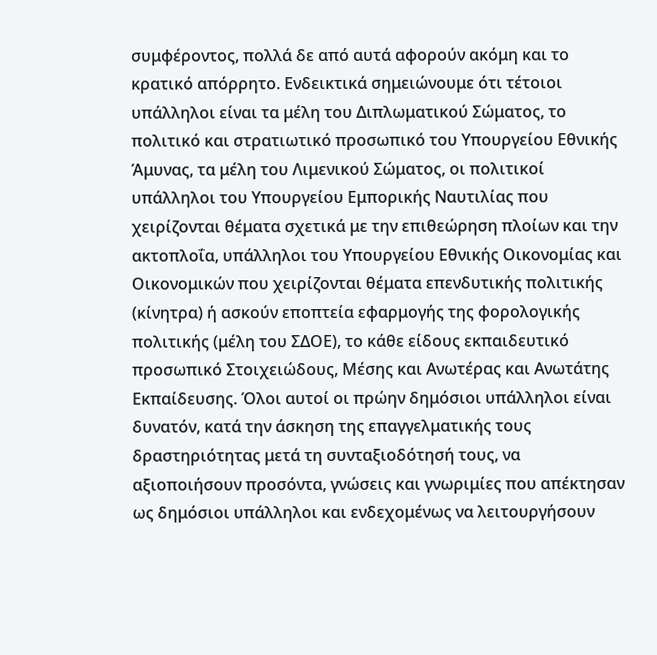συμφέροντος, πολλά δε από αυτά αφορούν ακόμη και το κρατικό απόρρητο. Ενδεικτικά σημειώνουμε ότι τέτοιοι υπάλληλοι είναι τα μέλη του Διπλωματικού Σώματος, το πολιτικό και στρατιωτικό προσωπικό του Υπουργείου Εθνικής Άμυνας, τα μέλη του Λιμενικού Σώματος, οι πολιτικοί υπάλληλοι του Υπουργείου Εμπορικής Ναυτιλίας που χειρίζονται θέματα σχετικά με την επιθεώρηση πλοίων και την ακτοπλοΐα, υπάλληλοι του Υπουργείου Εθνικής Οικονομίας και Οικονομικών που χειρίζονται θέματα επενδυτικής πολιτικής (κίνητρα) ή ασκούν εποπτεία εφαρμογής της φορολογικής πολιτικής (μέλη του ΣΔΟΕ), το κάθε είδους εκπαιδευτικό προσωπικό Στοιχειώδους, Μέσης και Ανωτέρας και Ανωτάτης Εκπαίδευσης. Όλοι αυτοί οι πρώην δημόσιοι υπάλληλοι είναι δυνατόν, κατά την άσκηση της επαγγελματικής τους δραστηριότητας μετά τη συνταξιοδότησή τους, να αξιοποιήσουν προσόντα, γνώσεις και γνωριμίες που απέκτησαν ως δημόσιοι υπάλληλοι και ενδεχομένως να λειτουργήσουν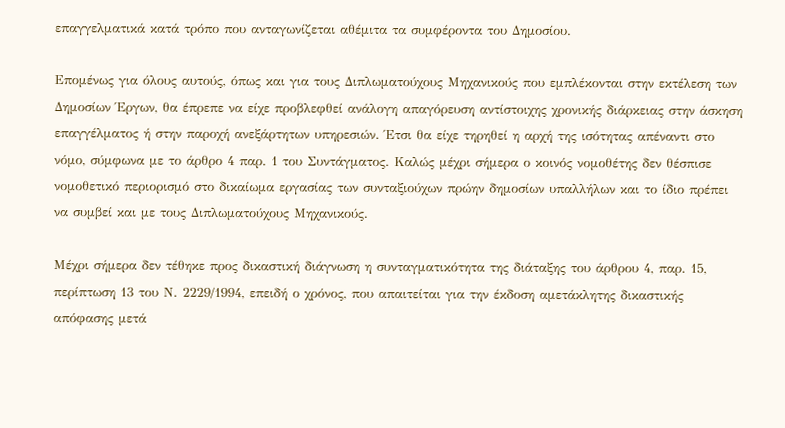επαγγελματικά κατά τρόπο που ανταγωνίζεται αθέμιτα τα συμφέροντα του Δημοσίου.

Επομένως για όλους αυτούς, όπως και για τους Διπλωματούχους Μηχανικούς που εμπλέκονται στην εκτέλεση των Δημοσίων Έργων, θα έπρεπε να είχε προβλεφθεί ανάλογη απαγόρευση αντίστοιχης χρονικής διάρκειας στην άσκηση επαγγέλματος ή στην παροχή ανεξάρτητων υπηρεσιών. Έτσι θα είχε τηρηθεί η αρχή της ισότητας απέναντι στο νόμο, σύμφωνα με το άρθρο 4 παρ. 1 του Συντάγματος. Καλώς μέχρι σήμερα ο κοινός νομοθέτης δεν θέσπισε νομοθετικό περιορισμό στο δικαίωμα εργασίας των συνταξιούχων πρώην δημοσίων υπαλλήλων και το ίδιο πρέπει να συμβεί και με τους Διπλωματούχους Μηχανικούς.

Μέχρι σήμερα δεν τέθηκε προς δικαστική διάγνωση η συνταγματικότητα της διάταξης του άρθρου 4, παρ. 15, περίπτωση 13 του Ν. 2229/1994, επειδή ο χρόνος, που απαιτείται για την έκδοση αμετάκλητης δικαστικής απόφασης μετά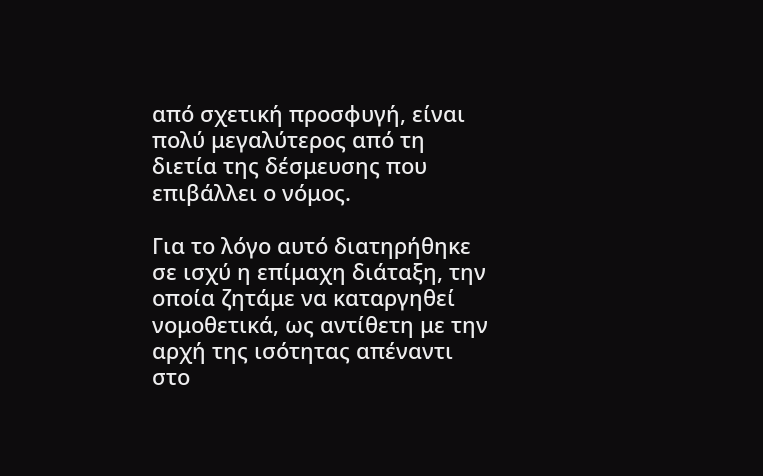από σχετική προσφυγή, είναι πολύ μεγαλύτερος από τη διετία της δέσμευσης που επιβάλλει ο νόμος.

Για το λόγο αυτό διατηρήθηκε σε ισχύ η επίμαχη διάταξη, την οποία ζητάμε να καταργηθεί νομοθετικά, ως αντίθετη με την αρχή της ισότητας απέναντι στο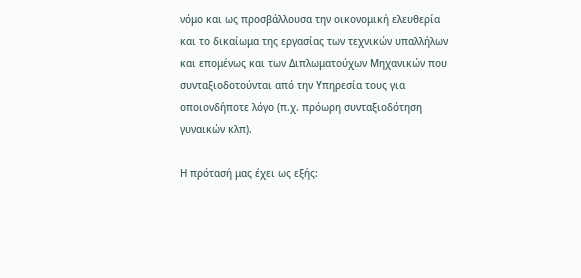νόμο και ως προσβάλλουσα την οικονομική ελευθερία και το δικαίωμα της εργασίας των τεχνικών υπαλλήλων και επομένως και των Διπλωματούχων Μηχανικών που συνταξιοδοτούνται από την Υπηρεσία τους για οποιονδήποτε λόγο (π.χ. πρόωρη συνταξιοδότηση γυναικών κλπ).

Η πρότασή μας έχει ως εξής: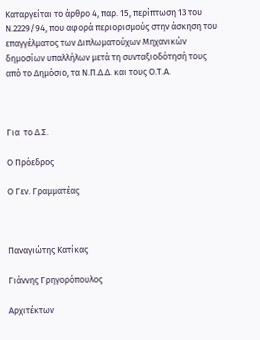Καταργείται το άρθρο 4, παρ. 15, περίπτωση 13 του Ν.2229/94, που αφορά περιορισμούς στην άσκηση του επαγγέλματος των Διπλωματούχων Μηχανικών δημοσίων υπαλλήλων μετά τη συνταξιοδότησή τους από το Δημόσιο, τα Ν.Π.Δ.Δ. και τους Ο.Τ.Α.



Για  το Δ.Σ.

Ο Πρόεδρος

Ο Γεν. Γραμματέας



Παναγιώτης Κατίκας

Γιάννης Γρηγορόπουλος

Αρχιτέκτων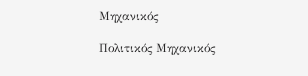Μηχανικός

Πολιτικός Μηχανικός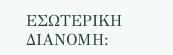ΕΣΩΤΕΡΙΚΗ ΔΙΑΝΟΜΗ: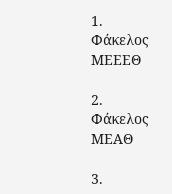1.        Φάκελος ΜΕΕΕΘ

2.        Φάκελος ΜΕΑΘ

3.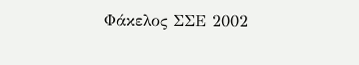Φάκελος ΣΣΕ 2002